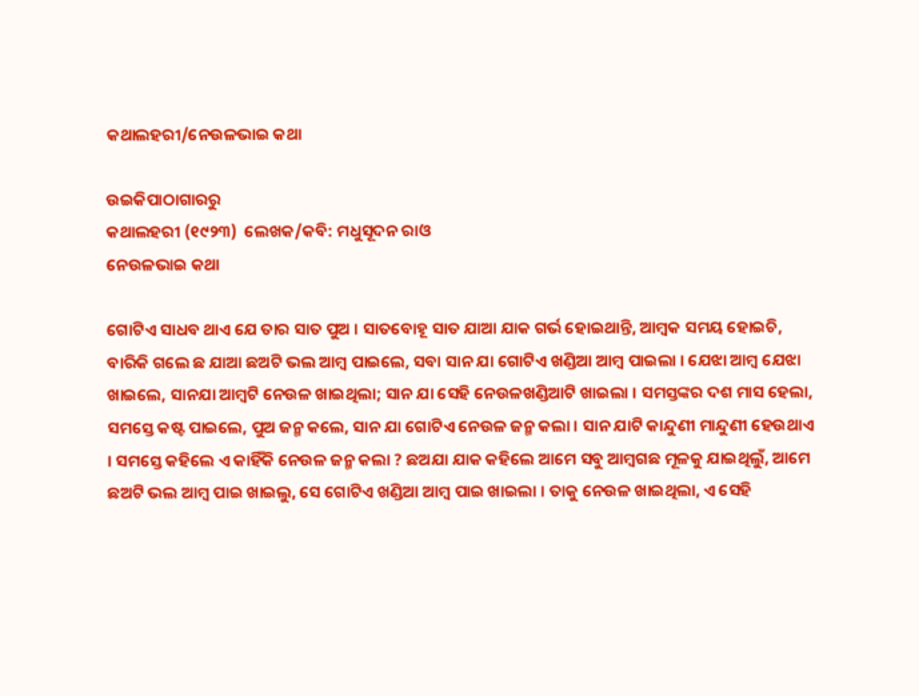କଥାଲହରୀ/ନେଉଳଭାଇ କଥା

ଉଇକିପାଠାଗାର‌ରୁ
କଥାଲହରୀ (୧୯୨୩)  ଲେଖକ/କବି: ମଧୁସୂଦନ ରାଓ
ନେଉଳଭାଇ କଥା

ଗୋଟିଏ ସାଧବ ଥାଏ ଯେ ତାର ସାତ ପୁଅ । ସାତବୋହୂ ସାତ ଯାଆ ଯାକ ଗର୍ଭ ହୋଇଥାନ୍ତି, ଆମ୍ବକ ସମୟ ହୋଇଚି, ବାରିକି ଗଲେ ଛ ଯାଆ ଛଅଟି ଭଲ ଆମ୍ବ ପାଇଲେ, ସବା ସାନ ଯା ଗୋଟିଏ ଖଣ୍ଡିଆ ଆମ୍ବ ପାଇଲା । ଯେଝା ଆମ୍ବ ଯେଝା ଖାଇଲେ, ସାନଯା ଆମ୍ବଟି ନେଉଳ ଖାଇଥିଲା; ସାନ ଯା ସେହି ନେଉଳଖଣ୍ଡିଆଟି ଖାଇଲା । ସମସ୍ତଙ୍କର ଦଶ ମାସ ହେଲା, ସମସ୍ତେ କଷ୍ଟ ପାଇଲେ, ପୁଅ ଜନ୍ମ କଲେ, ସାନ ଯା ଗୋଟିଏ ନେଉଳ ଜନ୍ମ କଲା । ସାନ ଯାଟି କାନ୍ଦୁଣୀ ମାନ୍ଦୁଣୀ ହେଉଥାଏ । ସମସ୍ତେ କହିଲେ ଏ କାହିଁକି ନେଉଳ ଜନ୍ମ କଲା ? ଛଅଯା ଯାକ କହିଲେ ଆମେ ସବୁ ଆମ୍ବଗଛ ମୂଳକୁ ଯାଇଥିଲୁଁ, ଆମେ ଛଅଟି ଭଲ ଆମ୍ବ ପାଇ ଖାଇଲୁ, ସେ ଗୋଟିଏ ଖଣ୍ଡିଆ ଆମ୍ବ ପାଇ ଖାଇଲା । ତାକୁ ନେଉଳ ଖାଇଥିଲା, ଏ ସେହି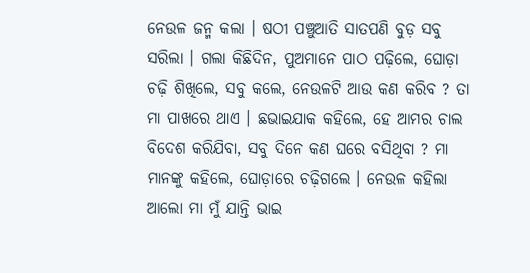ନେଉଳ ଜନ୍ମ କଲା । ଷଠୀ ପଞ୍ଚୁଆତି ସାତପଣି ବୁଡ଼ ସବୁ ସରିଲା । ଗଲା କିଛିଦିନ, ପୁଅମାନେ ପାଠ ପଢ଼ିଲେ, ଘୋଡ଼ା ଚଢ଼ି ଶିଖିଲେ, ସବୁ କଲେ, ନେଉଳଟି ଆଉ କଣ କରିବ ? ତା ମା ପାଖରେ ଥାଏ । ଛଭାଇଯାକ କହିଲେ, ହେ ଆମର ଚାଲ ବିଦେଶ କରିଯିବା, ସବୁ ଦିନେ କଣ ଘରେ ବସିଥିବା ? ମା ମାନଙ୍କୁ କହିଲେ, ଘୋଡ଼ାରେ ଚଢ଼ିଗଲେ । ନେଉଳ କହିଲା ଆଲୋ ମା ମୁଁ ଯାନ୍ତି ଭାଇ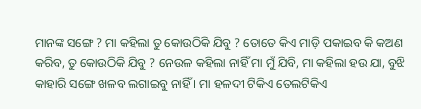ମାନଙ୍କ ସଙ୍ଗେ ? ମା କହିଲା ତୁ କୋଉଠିକି ଯିବୁ ? ତୋତେ କିଏ ମାଡ଼ି ପକାଇବ କି କଅଣ କରିବ, ତୁ କୋଉଠିକି ଯିବୁ ? ନେଉଳ କହିଲା ନାହିଁ ମା ମୁଁ ଯିବି, ମା କହିଲା ହଉ ଯା, ବୁଝି କାହାରି ସଙ୍ଗେ ଖଳବ ଲଗାଇବୁ ନାହିଁ । ମା ହଳଦୀ ଟିକିଏ ତେଲଟିକିଏ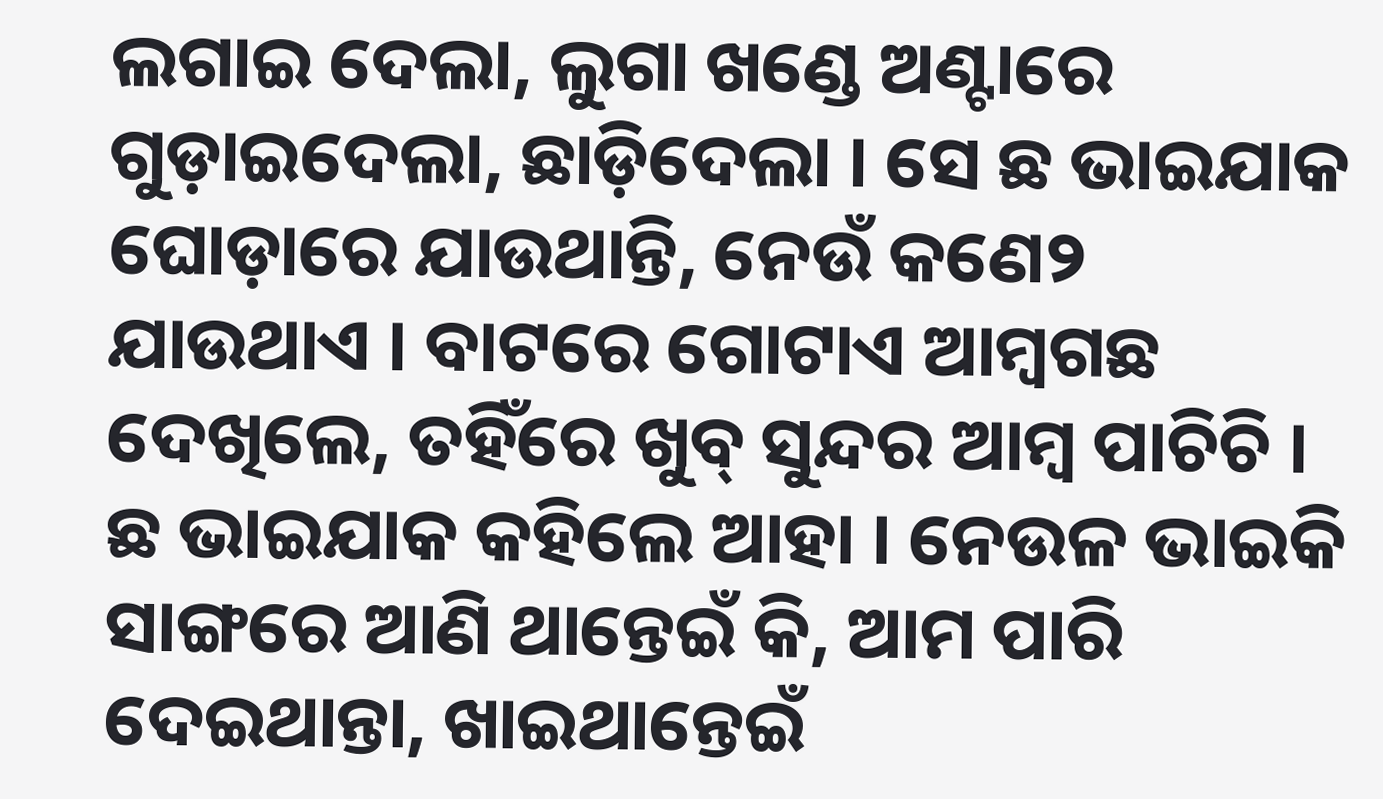ଲଗାଇ ଦେଲା, ଲୁଗା ଖଣ୍ଡେ ଅଣ୍ଟାରେ ଗୁଡ଼ାଇଦେଲା, ଛାଡ଼ିଦେଲା । ସେ ଛ ଭାଇଯାକ ଘୋଡ଼ାରେ ଯାଉଥାନ୍ତି, ନେଉଁ କଣେ୨ ଯାଉଥାଏ । ବାଟରେ ଗୋଟାଏ ଆମ୍ବଗଛ ଦେଖିଲେ, ତହିଁରେ ଖୁବ୍ ସୁନ୍ଦର ଆମ୍ବ ପାଚିଚି । ଛ ଭାଇଯାକ କହିଲେ ଆହା । ନେଉଳ ଭାଇକି ସାଙ୍ଗରେ ଆଣି ଥାନ୍ତେଇଁ କି, ଆମ ପାରି ଦେଇଥାନ୍ତା, ଖାଇଥାନ୍ତେଇଁ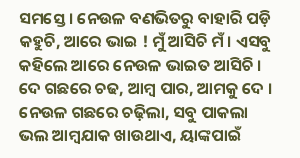ସମସ୍ତେ । ନେଉଳ ବଣଭିତରୁ ବାହାରି ପଡ଼ି କହୁଚି, ଆରେ ଭାଇ ! ମୁଁ ଆସିଚି ମଁ । ଏସବୁ କହିଲେ ଆରେ ନେଉଳ ଭାଇତ ଆସିଚି । ଦେ ଗଛରେ ଚଢ, ଆମ୍ବ ପାର, ଆମକୁ ଦେ । ନେଉଳ ଗଛରେ ଚଢ଼ିଲା, ସବୁ ପାକଲା ଭଲ ଆମ୍ବଯାକ ଖାଉଥାଏ, ୟାଙ୍କପାଇଁ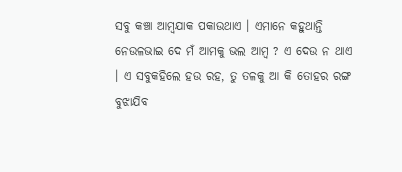ସବୁ କଞ୍ଚା ଆମ୍ବଯାକ ପକାଉଥାଏ । ଏମାନେ କହୁଥାନ୍ତି ନେଉଳଭାଇ ଦେ ମଁ ଆମକୁ ଭଲ ଆମ୍ବ ? ଏ ଦେଉ ନ ଥାଏ । ଏ ସବୁକ‌ହିଲେ ହଉ ରହ, ତୁ ତଳକୁ ଆ କି ତୋହର ରଙ୍ଗ ବୁଝାଯିବ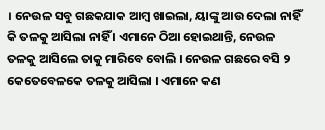। ନେଉଳ ସବୁ ଗଛକ‌ଯାକ ଆମ୍ବ ଖାଇଲା, ୟାଙ୍କୁ ଆଉ ଦେଲା ନାହିଁ କି ତଳକୁ ଆସିଲା ନାହିଁ । ଏମାନେ ଠିଆ ହୋଇଥାନ୍ତି, ନେଉଳ ତଳକୁ ଆସିଲେ ତାକୁ ମାରିବେ ବୋଲି । ନେଉଳ ଗଛରେ ବସି ୨ କେତେବେଳକେ ତଳକୁ ଆସିଲା । ଏମାନେ କଣ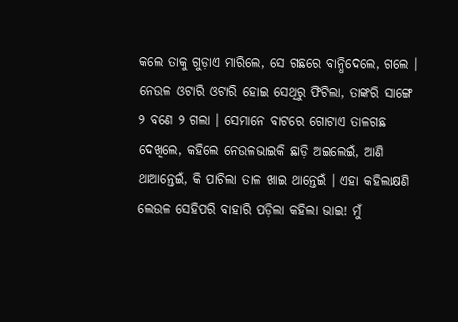କଲେ ତାକୁ ଗୁଡ଼ାଏ ମାରିଲେ, ସେ ଗଛରେ ବାନ୍ଧିଦେଲେ, ଗଲେ । ନେଉଳ ଓଟାରି ଓଟାରି ହୋଇ ସେଥିରୁ ଫିଟିଲା, ତାଙ୍କରି ସାଙ୍ଗେ ୨ ବଣେ ୨ ଗଲା । ସେମାନେ ବାଟରେ ଗୋଟାଏ ତାଳଗଛ ଦେଖିଲେ, କ‌ହିଲେ ନେଉଳଭାଇକି ଛାଡ଼ି ଅଇଲେଇଁ, ଆଣି ଥାଆନ୍ତେଇଁ, କି ପାଚିଲା ତାଳ ଖାଇ ଥାନ୍ତେଇଁ । ଏହା କ‌ହିଲାକ୍ଷଣି ଲେଉଳ ସେହିପରି ବାହାରି ପଡ଼ିଲା କ‌ହିଲା ଭାଇ! ମୁଁ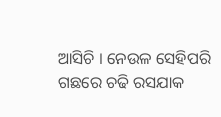ଆସିଚି । ନେଉଳ ସେହିପରି ଗଛରେ ଚଢି ରସଯାକ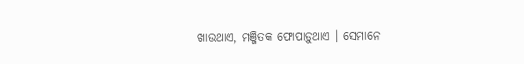ଖାଉଥାଏ, ମଞ୍ଜିତକ ଫୋପାଡ଼ୁଥାଏ । ସେମାନେ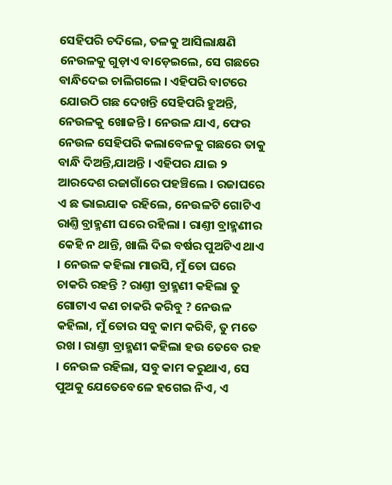ସେହିପରି ଚଦିଲେ, ତଳକୁ ଆସିଲାକ୍ଷଣି ନେଉଳକୁ ଗୁଡ଼ାଏ ବାଡ଼େଇଲେ, ସେ ଗଛରେ ବାନ୍ଧିଦେଇ ଚାଲିଗଲେ । ଏହିପରି ବାଟରେ ଯୋଉଠି ଗଛ ଦେଖନ୍ତି ସେହିପରି ହୁଅନ୍ତି, ନେଉଳକୁ ଖୋଜନ୍ତି । ନେଉଳ ଯାଏ, ଫେର ନେଉଳ ସେହିପରି କଲାବେଳକୁ ଗଛରେ ତାକୁ ବାନ୍ଧି ଦିଅନ୍ତି,ଯାଅନ୍ତି । ଏହିପର ଯାଇ ୨ ଆରଦେଶ ରଜାଗାଁରେ ପ‌ହଞ୍ଚିଲେ । ରଜାଘରେ ଏ ଛ ଭାଇଯାକ ରହିଲେ, ନେଉଳଟି ଗୋଟିଏ ରାଣ୍ତି ବ୍ରାହ୍ମଣୀ ଘରେ ରହିଲା । ରାଣ୍ତୀ ବ୍ରାହ୍ମଣୀର କେହି ନ ଥାନ୍ତି, ଖାଲି ଦିଇ ବର୍ଷର ପୁଅଟିଏ ଥାଏ । ନେଉଳ କହିଲା ମାଉସି, ମୁଁ ତୋ ଘରେ ଚାକରି ରହନ୍ତି ? ରାଣ୍ତୀ ବ୍ରାହ୍ମଣୀ କ‌ହିଲା ତୁ ଗୋଟାଏ କଣ ଚାକରି କରିବୁ ? ନେଉଳ କ‌ହିଲା, ମୁଁ ତୋର ସବୁ କାମ କରିବି, ତୁ ମତେ ରଖ । ରାଣ୍ତୀ ବ୍ରାହ୍ମଣୀ କ‌ହିଲା ହଉ ତେବେ ରହ । ନେଉଳ ରହିଲା, ସବୁ କାମ କରୁଥାଏ, ସେ ପୁଅକୁ ଯେତେବେଳେ ହଗେଇ ନିଏ, ଏ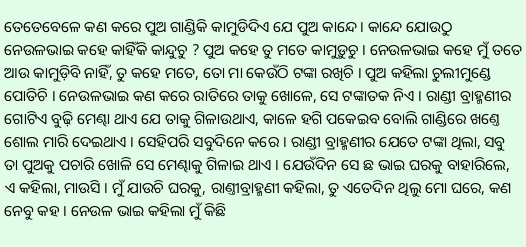ତେତେବେଳେ କଣ କରେ ପୁଅ ଗାଣ୍ଡିକି କାମୁଡିଦିଏ ଯେ ପୁଅ କାନ୍ଦେ । କାନ୍ଦେ ଯୋଉଠୁ ନେଉଳଭାଇ କ‌ହେ କାହିଁକି କାନ୍ଦୁଚୁ ? ପୁଅ କହେ ତୁ ମତେ କାମୁଡ଼ୁଚୁ । ନେଉଳଭାଇ କହେ ମୁଁ ତ‌ତେ ଆଉ କାମୁଡ଼ିବି ନାହିଁ, ତୁ କହେ ମତେ, ତୋ ମା କେଉଁଠି ଟଙ୍କା ରଖିଚି । ପୁଅ କ‌ହିଲା ଚୁଲୀମୁଣ୍ଡେ ପୋତିଚି । ନେଉଳଭାଇ କଣ କରେ ରାତିରେ ତାକୁ ଖୋଳେ, ସେ ଟଙ୍କାତକ ନିଏ । ରାଣ୍ଡୀ ବ୍ରାହ୍ମଣୀର ଗୋଟିଏ ବୁଢ଼ି ମେଣ୍ଢା ଥାଏ ଯେ ତାକୁ ଗିଳାଉଥାଏ, କାଳେ ହଗି ପକେଇବ ବୋଲି ଗାଣ୍ଡିରେ ଖଣ୍ତେ ଶୋଲ ମାରି ଦେଇଥାଏ । ସେହିପରି ସବୁଦିନେ କରେ । ରାଣ୍ଡୀ ବ୍ରାହ୍ମଣୀର ଯେତେ ଟଙ୍କା ଥିଲା, ସବୁ ତା ପୁଅକୁ ପଚାରି ଖୋଳି ସେ ମେଣ୍ଢାକୁ ଗିଳାଇ ଥାଏ । ଯେଉଁଦିନ ସେ ଛ ଭାଇ ଘରକୁ ବାହାରିଲେ, ଏ କ‌ହିଲା, ମାଉସି । ମୁଁ ଯାଉଚି ଘରକୁ, ରାଣ୍ତୀବ୍ରାହ୍ମଣୀ କ‌ହିଲା, ତୁ ଏତେଦିନ ଥିଲୁ ମୋ ଘରେ, କଣ ନେବୁ କହ । ନେଉଳ ଭାଇ କହିଲା ମୁଁ କିଛି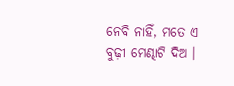ନେବି ନାହିଁ, ମତେ ଏ ବୁଢ଼ୀ ମେଣ୍ଢାଟି ଦିଅ ।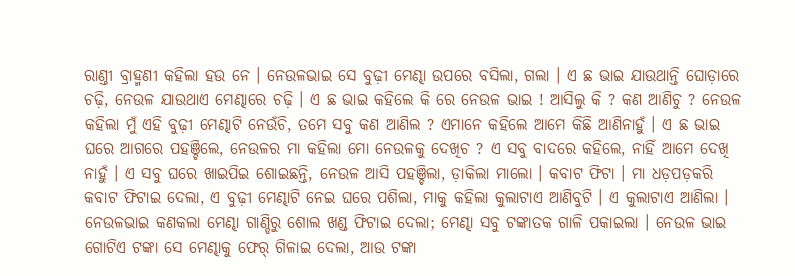ରାଣ୍ତୀ ବ୍ରାହ୍ମଣୀ କହିଲା ହଉ ନେ । ନେଉଳଭାଇ ସେ ବୁଢ଼ୀ ମେଣ୍ଢା ଉପରେ ବସିଲା, ଗଲା । ଏ ଛ ଭାଇ ଯାଉଥାନ୍ତି ଘୋଡ଼ାରେ ଚଢ଼ି, ନେଉଳ ଯାଉଥାଏ ମେଣ୍ଢାରେ ଚଢ଼ି । ଏ ଛ ଭାଇ କହିଲେ କି ରେ ନେଉଳ ଭାଇ ! ଆସିଲୁ କି ? କଣ ଆଣିଚୁ ? ନେଉଳ କ‌ହିଲା ମୁଁ ଏହି ବୁଢ଼ୀ ମେଣ୍ଢାଟି ନେଉଁଚି, ତମେ ସବୁ କଣ ଆଣିଲ ? ଏମାନେ କହିଲେ ଆମେ କିଛି ଆଣିନାହୁଁ । ଏ ଛ ଭାଇ ଘରେ ଆଗରେ ପହଞ୍ଚିଲେ, ନେଉଳର ମା କ‌ହିଲା ମୋ ନେଉଳକୁ ଦେଖିଚ ? ଏ ସବୁ ବାଦରେ କହିଲେ, ନାହିଁ ଆମେ ଦେଖି ନାହୁଁ । ଏ ସବୁ ଘରେ ଖାଇପିଇ ଶୋଇଛନ୍ତି, ନେଉଳ ଆସି ପ‌ହଞ୍ଚିଲା, ଡ଼ାକିଲା ମାଲୋ । କବାଟ ଫିଟା । ମା ଧଡ଼ପଡ଼କରି କବାଟ ଫିଟାଇ ଦେଲା, ଏ ବୁଢ଼ୀ ମେଣ୍ଢାଟି ନେଇ ଘରେ ପଶିଲା, ମାକୁ କ‌ହିଲା କୁଲାଟାଏ ଆଣିବୁଟି । ଏ କୁଲାଟାଏ ଆଣିଲା । ନେଉଳଭାଇ କଣକଲା ମେଣ୍ଢା ଗାଣ୍ଡିରୁ ଶୋଲ ଖଣ୍ଡ ଫିଟାଇ ଦେଲା; ମେଣ୍ଢା ସବୁ ଟଙ୍କାତକ ଗାଳି ପକାଇଲା । ନେଉଳ ଭାଇ ଗୋଟିଏ ଟଙ୍କା ସେ ମେଣ୍ଢାକୁ ଫେର୍ ଗିଳାଇ ଦେଲା, ଆଉ ଟଙ୍କା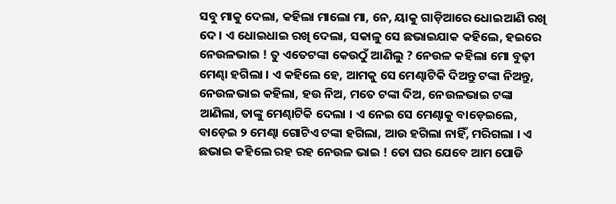ସବୁ ମାକୁ ଦେଲା, କହିଲା ମାଲୋ ମା, ନେ, ୟାକୁ ଗାଡ଼ିଆରେ ଧୋଇଆଣି ରଖି ଦେ । ଏ ଧୋଇଧାଇ ରଖି ଦେଲା, ସକାଳୁ ସେ ଛଭାଇଯାକ କ‌ହିଲେ, ହଇରେ ନେଉଳଭାଇ ! ତୁ ଏତେଟଙ୍କା କେଉଠୁଁ ଆଣିଲୁ ? ନେଉଳ କ‌ହିଲା ମୋ ବୁଢ଼ୀ ମେଣ୍ଢା ହଗିଲା । ଏ କ‌ହିଲେ ହେ, ଆମକୁ ସେ ମେଣ୍ଢାଟିକି ଦିଅନ୍ତୁ ଟଙ୍କା ନିଅନ୍ତୁ, ନେଉଳଭାଇ କହିଲା, ହଉ ନିଅ, ମତେ ଟଙ୍କା ଦିଅ, ନେଉଳଭାଇ ଟଙ୍କା ଆଣିଲା, ତାଙ୍କୁ ମେଣ୍ଢାଟିକି ଦେଲା । ଏ ନେଇ ସେ ମେଣ୍ଢାକୁ ବାଡ଼େଇଲେ, ବାଡ଼େଇ ୨ ମେଣ୍ଢା ଗୋଟିଏ ଟଙ୍କା ହଗିଲା, ଆଉ ହଗିଲା ନାହିଁ, ମରିଗଲା । ଏ ଛଭାଇ କ‌ହିଲେ ରହ ରହ ନେଉଳ ଭାଇ ! ତୋ ଘର ଯେବେ ଆମ ପୋଡି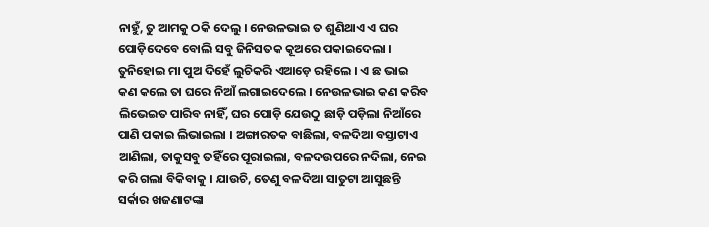ନାହୁଁ, ତୁ ଆମକୁ ଠକି ଦେଲୁ । ନେଉଳଭାଇ ତ ଶୁଣିଥାଏ ଏ ଘର ପୋଡ଼ିଦେବେ ବୋଲି ସବୁ ଜିନିସତକ କୂଅରେ ପକାଇଦେଲା । ତୁନିହୋଇ ମା ପୁଅ ଦିହେଁ ଲୁଚିକରି ଏଆଡ଼େ ରହିଲେ । ଏ ଛ ଭାଇ କଣ କଲେ ତା ଘରେ ନିଆଁ ଲଗାଇଦେଲେ । ନେଉଳଭାଇ କଣ କରିବ ଲିଭେଇତ ପାରିବ ନାହିଁ, ଘର ପୋଡ଼ି ଯେଉଠୁ ଛାଡ଼ି ପଡ଼ିଲା ନିଆଁରେ ପାଣି ପକାଇ ଲିଭାଇଲା । ଅଙ୍ଗାରତକ ବାଛିଲା, ବଳଦିଆ ବସ୍ତାଟାଏ ଆଣିଲା, ତାକୁସବୁ ତହିଁରେ ପୂରାଇଲା, ବଳଦଉପରେ ନଦିଲା, ନେଇ କରି ଗଲା ବିକିବାକୁ । ଯାଉଚି, ତେଣୁ ବଳଦିଆ ସାତୁଟା ଆସୁଛନ୍ତି ସର୍କାର ଖଜଣାଟଙ୍କା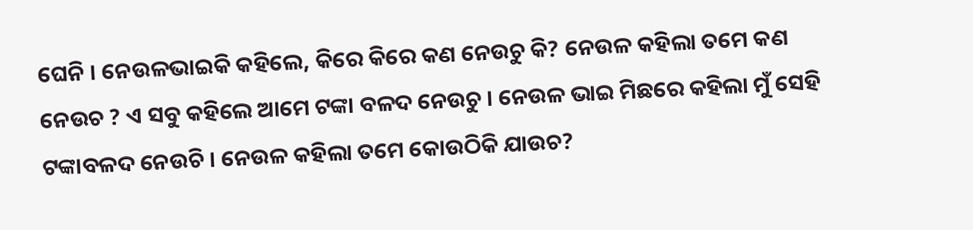ଘେନି । ନେଉଳଭାଇକି କହିଲେ, କିରେ କିରେ କଣ ନେଉଚୁ କି? ନେଉଳ କହିଲା ତମେ କଣ ନେଉଚ ? ଏ ସବୁ କହିଲେ ଆମେ ଟଙ୍କା ବଳଦ ନେଉଚୁ । ନେଉଳ ଭାଇ ମିଛରେ କହିଲା ମୁଁ ସେହି ଟଙ୍କାବଳଦ ନେଉଚି । ନେଉଳ କହିଲା ତମେ କୋଉଠିକି ଯାଉଚ?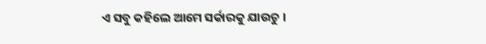ଏ ସବୁ କହିଲେ ଆମେ ସର୍କାରକୁ ଯାଉଚୁ ।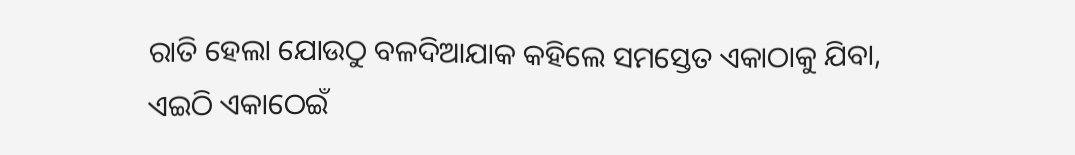ରାତି ହେଲା ଯୋଉଠୁ ବଳଦିଆଯାକ କହିଲେ ସମସ୍ତେତ ଏକାଠାକୁ ଯିବା, ଏଇଠି ଏକାଠେଇଁ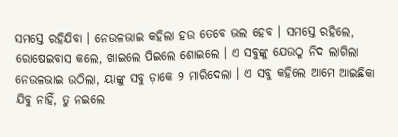ସମସ୍ତେ ରହିଯିବା । ନେଉଳଭାଇ କହିଲା ହଉ ତେବେ ଭଲ ହେବ । ସମସ୍ତେ ରହିଲେ, ରୋଷେଇବାସ କଲେ, ଖାଇଲେ ପିଇଲେ ଶୋଇଲେ । ଏ ସବୁଙ୍କୁ ଯେଉଠୁ ନିଦ ଲାଗିଲା ନେଉଳଭାଇ ଉଠିଲା, ୟାଙ୍କୁ ସବୁ ଡ଼ାକେ ୨ ମାରିଦେଲା । ଏ ସବୁ କହିଲେ ଆମେ ଆଇଛିକା ଯିବୁ ନାହିଁ, ତୁ ନଇଲେ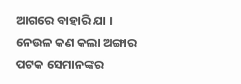ଆଗରେ ବାହାରି ଯା । ନେଉଳ କଣ କଲା ଅଙ୍ଗାର ପଟକ ସେମାନଙ୍କର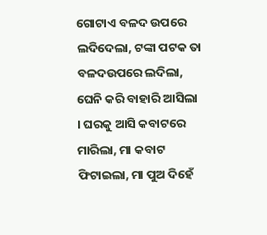ଗୋଟାଏ ବଳଦ ଉପରେ ଲଦିଦେଲା, ଟଙ୍କା ପଟକ ତା ବଳଦଉପରେ ଲଦିଲା, ଘେନି କରି ବାହାରି ଆସିଲା । ଘରକୁ ଆସି କବାଟରେ ମାରିଲା, ମା କବାଟ ଫିଟାଇଲା, ମା ପୁଅ ଦିହେଁ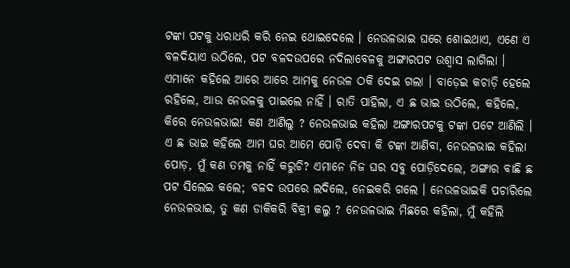ଟଙ୍କା ପଟକୁ ଧରାଧରି କରି ନେଇ ଥୋଇଦେଲେ । ନେଉଳଭାଇ ଘରେ ଶୋଇଥାଏ, ଏଣେ ଏ ବଳଦିୟାଏ ଉଠିଲେ, ପଟ ବଳଦଉପରେ ନଦିଲାବେଳକୁ ଅଙ୍ଗାରପଟ ଉଶ୍ୱାସ ଲାଗିଲା । ଏମାନେ କହିଲେ ଆରେ ଆରେ ଆମକୁ ନେଉଳ ଠକି ଦେଇ ଗଲା । ବାଡ଼େଇ କଚାଡ଼ି ହେଲେ ରହିଲେ, ଆଉ ନେଉଳକୁ ପାଇଲେ ନାହିଁ । ରାତି ପାହିଲା, ଏ ଛ ଭାଇ ଉଠିଲେ, କହିଲେ, କିରେ ନେଉଳଭାଇ! କଣ ଆଣିଲୁ ? ନେଉଳଭାଇ କ‌ହିଲା ଅଙ୍ଗାରପଟକୁ ଟଙ୍କା ପଟେ ଆଣିଲି । ଏ ଛ ଭାଇ କ‌ହିଲେ ଆମ ଘର ଆମେ ପୋଡ଼ି ଦେବା କି ଟଙ୍କା ଆଣିବା, ନେଉଳଭାଇ କ‌ହିଲା ପୋଡ଼, ମୁଁ କଣ ତମକୁ ନାହିଁ କରୁଚି? ଏମାନେ ନିଜ ଘର ସବୁ ପୋଡ଼ିଦେଲେ, ଅଙ୍ଗାର ବାଛି ଛ ପଟ ସିଲେଇ କଲେ; ବଳଦ ଉପରେ ଲଦିଲେ, ନେଇକରି ଗଲେ । ନେଉଳଭାଇକି ପଚାରିଲେ ନେଉଳଭାଇ, ତୁ କଣ ଡାକିକରି ବିକ୍ରୀ କଲୁ ? ନେଉଳଭାଇ ମିଛରେ କ‌ହିଲା, ମୁଁ କ‌ହିଲି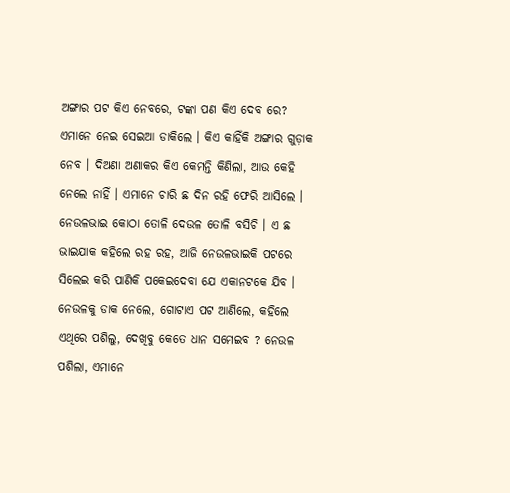ଅଙ୍ଗାର ପଟ କିଏ ନେବରେ, ଟଙ୍କା ପଣ କିଏ ଦେବ ରେ? ଏମାନେ ନେଇ ସେଇଆ ଡାକିଲେ । କିଏ କାହିଁକି ଅଙ୍ଗାର ଗୁଡ଼ାକ ନେବ । ଦିଅଣା ଅଣାକର କିଏ କେମନ୍ତି କିଣିଲା, ଆଉ କେହି ନେଲେ ନାହିଁ । ଏମାନେ ଚାରି ଛ ଦିନ ରହି ଫେରି ଆସିଲେ । ନେଉଳଭାଇ କୋଠା ତୋଳି ଦେଉଳ ତୋଳି ବସିଚି । ଏ ଛ ଭାଇଯାକ କ‌ହିଲେ ରହ ରହ, ଆଜି ନେଉଳଭାଇକି ପଟରେ ସିଲେଇ କରି ପାଣିକି ପକେଇଦେବା ଯେ ଏକାନଟକେ ଯିବ । ନେଉଳକୁ ଡାକ ନେଲେ, ଗୋଟାଏ ପଟ ଆଣିଲେ, କ‌ହିଲେ ଏଥିରେ ପଶିଲୁ, ଦେଖିବୁ କେତେ ଧାନ ସମେଇବ ? ନେଉଳ ପଶିଲା, ଏମାନେ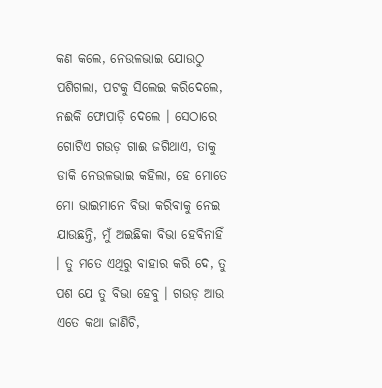କଣ କଲେ, ନେଉଳଭାଇ ଯୋଉଠୁ ପଶିଗଲା, ପଟକୁ ସିଲେଇ କରିଦେଲେ, ନଈକି ଫୋପାଡ଼ି ଦେଲେ । ସେଠାରେ ଗୋଟିଏ ଗଉଡ଼ ଗାଈ ଜଗିଥାଏ, ତାକୁ ଡାକି ନେଉଳଭାଇ କ‌ହିଲା, ହେ ମୋତେ ମୋ ଭାଇମାନେ ବିଭା କରିବାକୁ ନେଇ ଯାଉଛନ୍ତି, ମୁଁ ଅଇଛିକା ବିଭା ହେବିନାହିଁ । ତୁ ମତେ ଏଥିରୁ ବାହାର କରି ଦେ, ତୁ ପଶ ଯେ ତୁ ବିଭା ହେବୁ । ଗଉଡ଼ ଆଉ ଏତେ କଥା ଜାଣିଚି,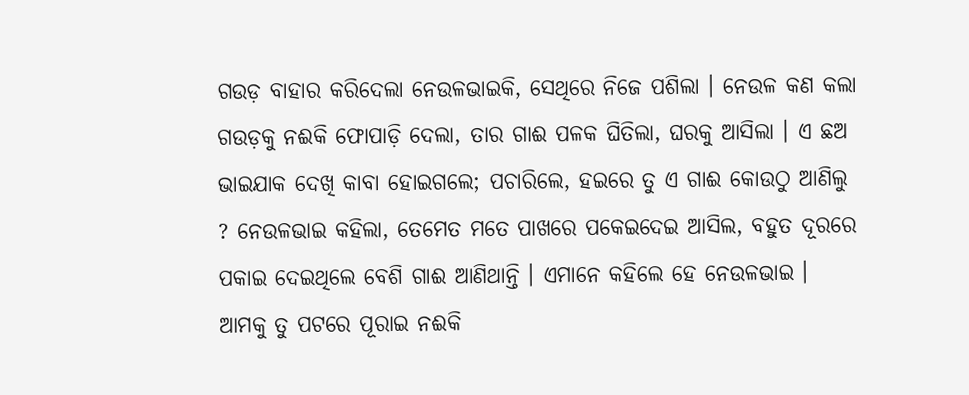ଗଉଡ଼ ବାହାର କରିଦେଲା ନେଉଳଭାଇକି, ସେଥିରେ ନିଜେ ପଶିଲା । ନେଉଳ କଣ କଲା ଗଉଡ଼କୁ ନଈକି ଫୋପାଡ଼ି ଦେଲା, ତାର ଗାଈ ପଳକ ଘିତିଲା, ଘରକୁ ଆସିଲା । ଏ ଛଅ ଭାଇଯାକ ଦେଖି କାବା ହୋଇଗଲେ; ପଚାରିଲେ, ହଇରେ ତୁ ଏ ଗାଈ କୋଉଠୁ ଆଣିଲୁ ? ନେଉଳଭାଇ କ‌ହିଲା, ତେମେତ ମତେ ପାଖରେ ପକେଇଦେଇ ଆସିଲ, ବ‌ହୁତ ଦୂରରେ ପକାଇ ଦେଇଥିଲେ ବେଶି ଗାଈ ଆଣିଥାନ୍ତି । ଏମାନେ କ‌ହିଲେ ହେ ନେଉଳଭାଇ । ଆମକୁ ତୁ ପଟରେ ପୂରାଇ ନଈକି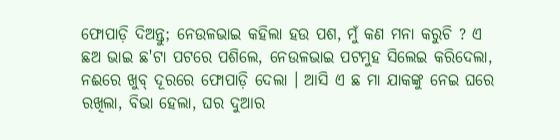ଫୋପାଡ଼ି ଦିଅନ୍ତୁ; ନେଉଳଭାଇ କ‌ହିଲା ହଉ ପଶ, ମୁଁ କଣ ମନା କରୁଚି ? ଏ ଛଅ ଭାଇ ଛ'ଟା ପଟରେ ପଶିଲେ, ନେଉଳଭାଇ ପଟମୁହ ସିଲେଇ କରିଦେଲା, ନଈରେ ଖୁବ୍ ଦୂରରେ ଫୋପାଡ଼ି ଦେଲା । ଆସି ଏ ଛ ମା ଯାକ‌ଙ୍କୁ ନେଇ ଘରେ ରଖିଲା, ବିଭା ହେଲା, ଘର ଦୁଆର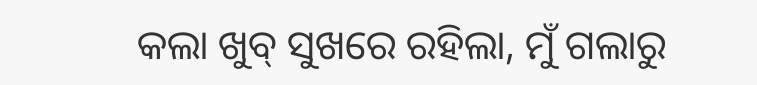କଲା ଖୁବ୍ ସୁଖରେ ରହିଲା, ମୁଁ ଗଲାରୁ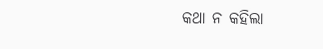କଥା ନ କ‌ହିଲା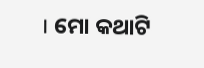। ମୋ କଥାଟି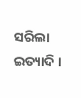ସରିଲା ଇତ୍ୟାଦି ।